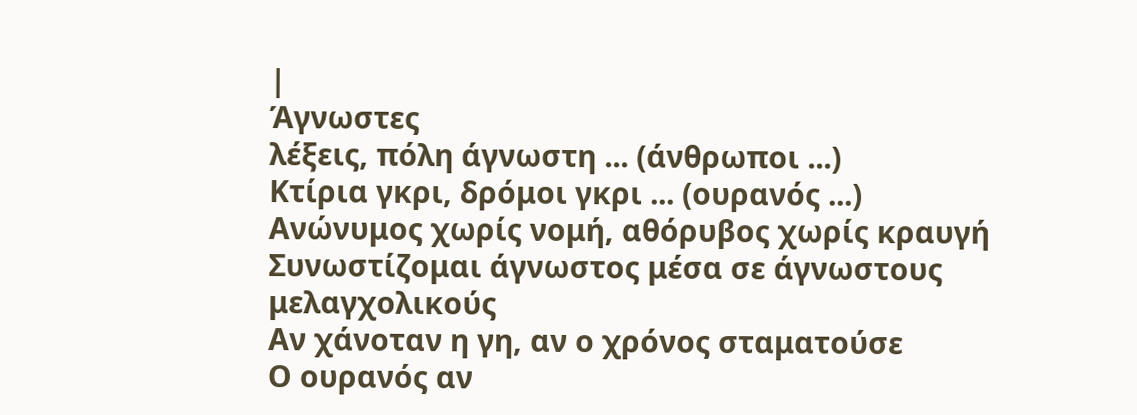|
Άγνωστες
λέξεις, πόλη άγνωστη ... (άνθρωποι ...)
Κτίρια γκρι, δρόμοι γκρι ... (ουρανός ...)
Ανώνυμος χωρίς νομή, αθόρυβος χωρίς κραυγή
Συνωστίζομαι άγνωστος μέσα σε άγνωστους μελαγχολικούς
Αν χάνοταν η γη, αν ο χρόνος σταματούσε
Ο ουρανός αν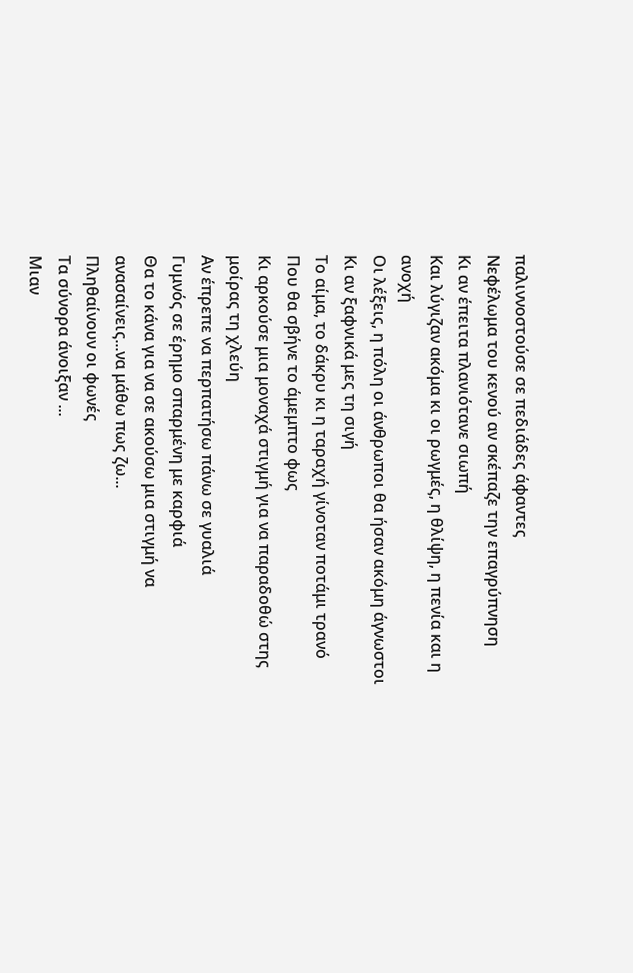παλιννοστούσε σε πεδιάδες άφαντες
Νεφέλωμα του κενού αν σκέπαζε την επαγρύπνηση
Κι αν έπειτα πλανιότανε σιωπή
Και λύγιζαν ακόμα κι οι ρωγμές, η θλίψη, η πενία και η ανοχή
Οι λέξεις, η πόλη οι άνθρωποι θα ήσαν ακόμη άγνωστοι
Κι αν ξαφνικά μες τη σιγή
Το αίμα, το δάκρυ κι η ταραχή γίνοταν ποτάμι τρανό
Που θα σβήνε το άμεμπτο φως
Κι αρκούσε μια μοναχά στιγμή για να παραδοθώ στης μοίρας τη χλεύη
Αν έπρεπε να περπατήσω πάνω σε γυαλιά
Γυμνός σε έρημο σπαρμένη με καρφιά
Θα το κάνα για να σε ακούσω μια στιγμή να ανασαίνεις...να μάθω πως ζω...
Πληθαίνουν οι φωνές
Τα σύνορα άνοιξαν ...
Μιαν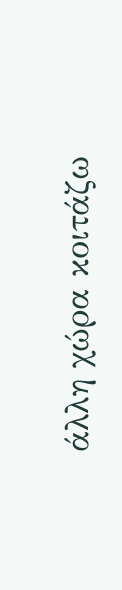άλλη χώρα κοιτάζω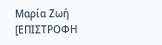Μαρία Ζωή
[ΕΠΙΣΤΡΟΦΗ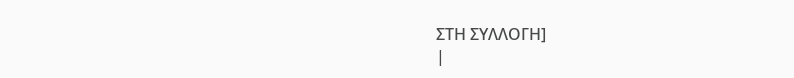ΣΤΗ ΣΥΛΛΟΓΗ]
|